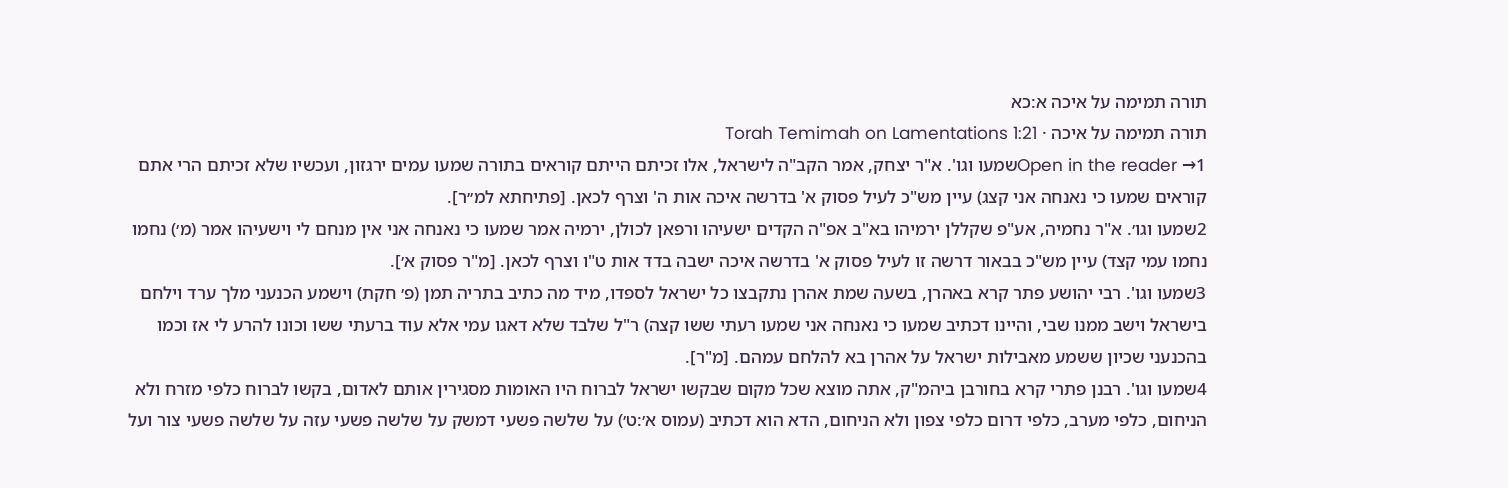תורה תמימה על איכה א:כא
תורה תמימה על איכה · Torah Temimah on Lamentations 1:21
Open in the reader →1שמעו וגו'. א"ר יצחק, אמר הקב"ה לישראל, אלו זכיתם הייתם קוראים בתורה שמעו עמים ירגזון, ועכשיו שלא זכיתם הרי אתם קוראים שמעו כי נאנחה אני קצג) עיין מש"כ לעיל פסוק א' בדרשה איכה אות ה' וצרף לכאן. [פתיחתא למ׳׳ר].
2שמעו וגו׳. א"ר נחמיה, אע"פ שקללן ירמיהו בא"ב אפ"ה הקדים ישעיהו ורפאן לכולן, ירמיה אמר שמעו כי נאנחה אני אין מנחם לי וישעיהו אמר (מ׳) נחמו נחמו עמי קצד) עיין מש"כ בבאור דרשה זו לעיל פסוק א' בדרשה איכה ישבה בדד אות ט"ו וצרף לכאן. [מ"ר פסוק א׳].
3שמעו וגו'. רבי יהושע פתר קרא באהרן, בשעה שמת אהרן נתקבצו כל ישראל לספדו, מיד מה כתיב בתריה תמן (פ׳ חקת) וישמע הכנעני מלך ערד וילחם בישראל וישב ממנו שבי, והיינו דכתיב שמעו כי נאנחה אני שמעו רעתי ששו קצה) ר"ל שלבד שלא דאגו עמי אלא עוד ברעתי ששו וכונו להרע לי אז וכמו בהכנעני שכיון ששמע מאבילות ישראל על אהרן בא להלחם עמהם. [מ"ר].
4שמעו וגו'. רבנן פתרי קרא בחורבן ביהמ"ק, אתה מוצא שכל מקום שבקשו ישראל לברוח היו האומות מסגירין אותם לאדום, בקשו לברוח כלפי מזרח ולא הניחום, כלפי מערב, כלפי דרום כלפי צפון ולא הניחום, הדא הוא דכתיב (עמוס א׳:ט׳) על שלשה פשעי דמשק על שלשה פשעי עזה על שלשה פשעי צור ועל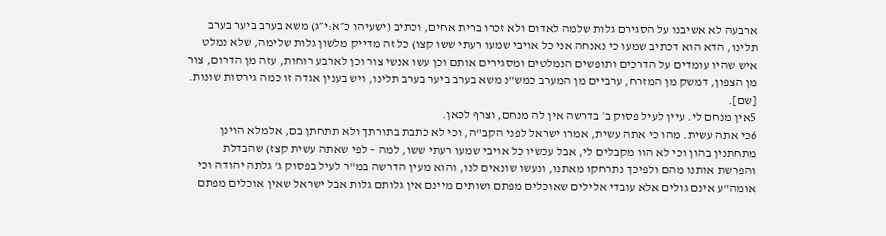ארבעה לא אשיבנו על הסגירם גלות שלמה לאדום ולא זכרו ברית אחים, וכתיב (ישעיהו כ״א:י״ג) משא בערב ביער בערב תלינו, הדא הוא דכתיב שמעו כי נאנחה אני כל אויבי שמעו רעתי ששו קצו) כל זה מדייק מלשון גלות שלימה, שלא נמלט איש שהיו עומדים על הדרכים ותופשים הנמלטים ומסגירים אותם וכן עשו אנשי צור וכן לארבע רוחות, עזה מן הדרום, צור מן הצפון, דמשק מן המזרח, ערביים מן המערב כמש"נ משא בערב ביער בערב תלינו, ויש בענין אגדה זו כמה גירסות שונות. [שם].
5אין מנחם לי. עיין לעיל פסוק ב׳ בדרשה אין לה מנחם, וצרף לכאן.
6כי אתה עשית. מהו כי אתה עשית, אמרו ישראל לפני הקב"ה, וכי לא כתבת בתורתך ולא תתחתן בם, אלמלא הוינן מתחתנין בהון וכי לא הוו מקבלים לי, אבל עכשיו כל אויבי שמעו רעתי ששו, למה – לפי שאתה עשית קצז) שהבדלת והפרשת אותנו מהם ולפיכך נתרחקו מאתנו, ונעשו שונאים לנו, והוא מעין הדרשה במ"ר לעיל בפסוק ג' גלתה יהודה וכי אומה"ע אינם גולים אלא עובדי אלילים שאוכלים מפתם ושותים מיינם אין גלותם גלות אבל ישראל שאין אוכלים מפתם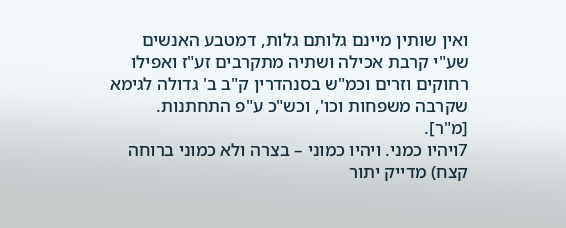ואין שותין מיינם גלותם גלות, דמטבע האנשים שע"י קרבת אכילה ושתיה מתקרבים זע"ז ואפילו רחוקים וזרים וכמ"ש בסנהדרין ק"ב ב' גדולה לגימא שקרבה משפחות וכו', וכש"כ ע"פ התחתנות. [מ"ר].
7ויהיו כמני. ויהיו כמוני – בצרה ולא כמוני ברוחה קצח) מדייק יתור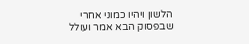הלשון ויהיו כמוני אחרי שבפסוק הבא אמר ועולל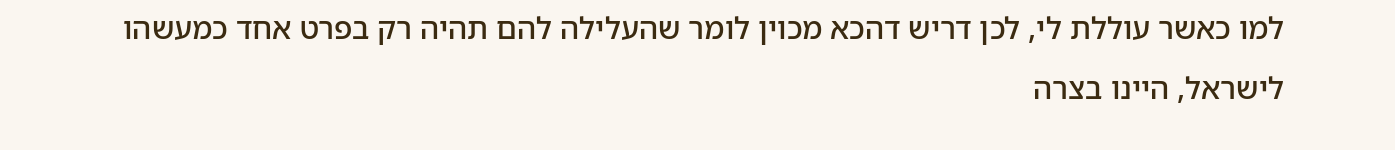למו כאשר עוללת לי, לכן דריש דהכא מכוין לומר שהעלילה להם תהיה רק בפרט אחד כמעשהו לישראל, היינו בצרה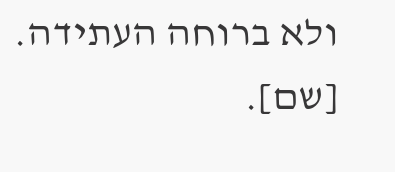ולא ברוחה העתידה. [שם].